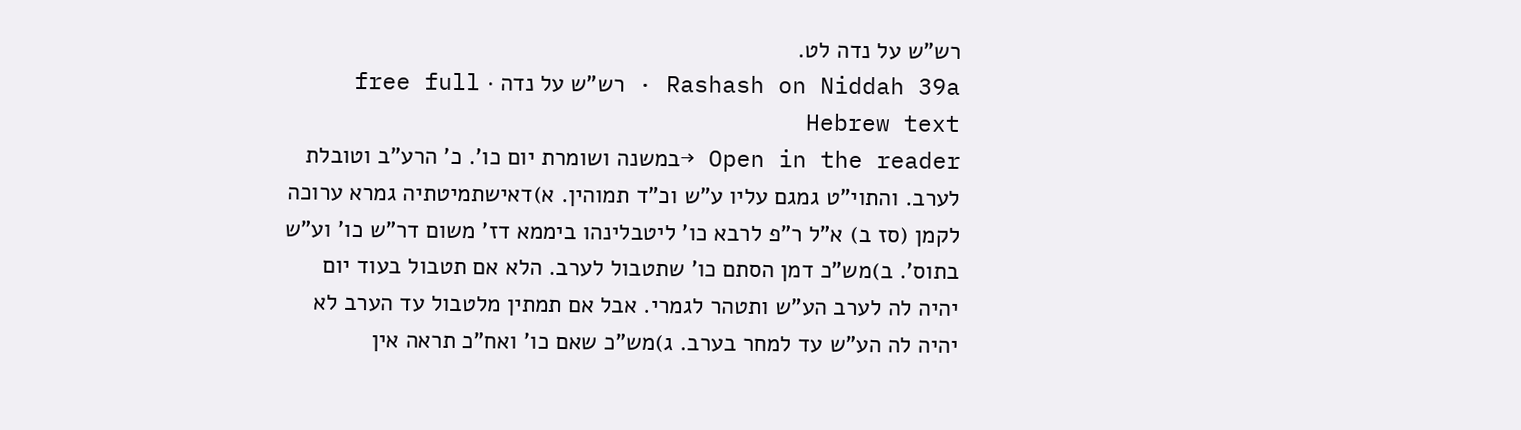רש"ש על נדה לט.
Rashash on Niddah 39a · רש"ש על נדה · free full Hebrew text
Open in the reader →במשנה ושומרת יום כו'. כ' הרע"ב וטובלת לערב. והתוי"ט גמגם עליו ע"ש וכ"ד תמוהין. א)דאישתמיטתיה גמרא ערוכה לקמן (סז ב) א"ל ר"פ לרבא כו' ליטבלינהו ביממא דז' משום דר"ש כו' וע"ש בתוס'. ב)מש"כ דמן הסתם כו' שתטבול לערב. הלא אם תטבול בעוד יום יהיה לה לערב הע"ש ותטהר לגמרי. אבל אם תמתין מלטבול עד הערב לא יהיה לה הע"ש עד למחר בערב. ג)מש"כ שאם כו' ואח"כ תראה אין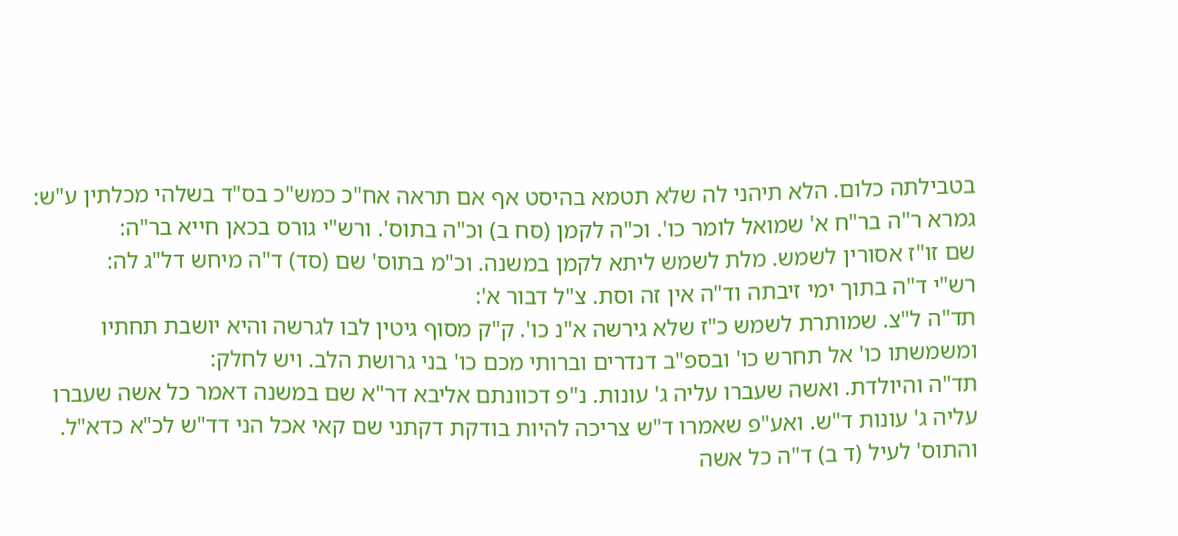בטבילתה כלום. הלא תיהני לה שלא תטמא בהיסט אף אם תראה אח"כ כמש"כ בס"ד בשלהי מכלתין ע"ש:
גמרא ר"ה בר"ח א' שמואל לומר כו'. וכ"ה לקמן (סח ב) וכ"ה בתוס'. ורש"י גורס בכאן חייא בר"ה:
שם זו"ז אסורין לשמש. מלת לשמש ליתא לקמן במשנה. וכ"מ בתוס' שם (סד) ד"ה מיחש דל"ג לה:
רש"י ד"ה בתוך ימי זיבתה וד"ה אין זה וסת. צ"ל דבור א':
תד"ה ל"צ. שמותרת לשמש כ"ז שלא גירשה א"נ כו'. ק"ק מסוף גיטין לבו לגרשה והיא יושבת תחתיו ומשמשתו כו' אל תחרש כו' ובספ"ב דנדרים וברותי מכם כו' בני גרושת הלב. ויש לחלק:
תד"ה והיולדת. ואשה שעברו עליה ג' עונות. נ"פ דכוונתם אליבא דר"א שם במשנה דאמר כל אשה שעברו עליה ג' עונות ד"ש. ואע"פ שאמרו ד"ש צריכה להיות בודקת דקתני שם קאי אכל הני דד"ש לכ"א כדא"ל. והתוס' לעיל (ד ב) ד"ה כל אשה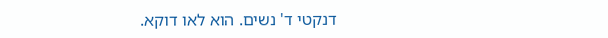דנקטי ד' נשים. הוא לאו דוקא.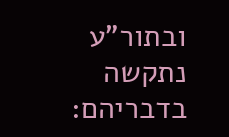ובתור"ע נתקשה בדבריהם: